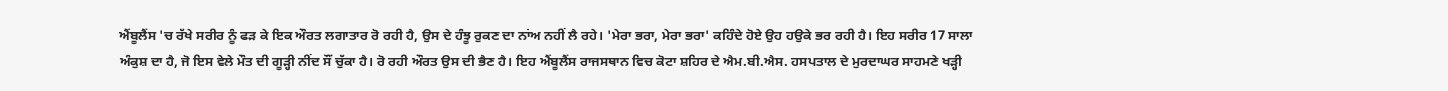ਐਂਬੂਲੈਂਸ 'ਚ ਰੱਖੇ ਸਰੀਰ ਨੂੰ ਫੜ ਕੇ ਇਕ ਔਰਤ ਲਗਾਤਾਰ ਰੋ ਰਹੀ ਹੈ, ਉਸ ਦੇ ਹੰਝੂ ਰੁਕਣ ਦਾ ਨਾਂਅ ਨਹੀਂ ਲੈ ਰਹੇ। 'ਮੇਰਾ ਭਰਾ, ਮੇਰਾ ਭਰਾ' ਕਹਿੰਦੇ ਹੋਏ ਉਹ ਹਉਕੇ ਭਰ ਰਹੀ ਹੈ। ਇਹ ਸਰੀਰ 17 ਸਾਲਾ ਅੰਕੁਸ਼ ਦਾ ਹੈ, ਜੋ ਇਸ ਵੇਲੇ ਮੌਤ ਦੀ ਗੂੜ੍ਹੀ ਨੀਂਦ ਸੌਂ ਚੁੱਕਾ ਹੈ। ਰੋ ਰਹੀ ਔਰਤ ਉਸ ਦੀ ਭੈਣ ਹੈ। ਇਹ ਐਂਬੂਲੈਂਸ ਰਾਜਸਥਾਨ ਵਿਚ ਕੋਟਾ ਸ਼ਹਿਰ ਦੇ ਐਮ.ਬੀ.ਐਸ. ਹਸਪਤਾਲ ਦੇ ਮੁਰਦਾਘਰ ਸਾਹਮਣੇ ਖੜ੍ਹੀ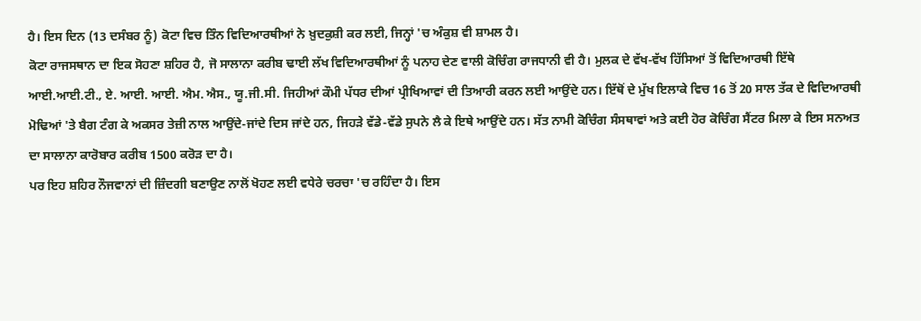ਹੈ। ਇਸ ਦਿਨ (13 ਦਸੰਬਰ ਨੂੰ) ਕੋਟਾ ਵਿਚ ਤਿੰਨ ਵਿਦਿਆਰਥੀਆਂ ਨੇ ਖ਼ੁਦਕੁਸ਼ੀ ਕਰ ਲਈ, ਜਿਨ੍ਹਾਂ 'ਚ ਅੰਕੁਸ਼ ਵੀ ਸ਼ਾਮਲ ਹੈ।
ਕੋਟਾ ਰਾਜਸਥਾਨ ਦਾ ਇਕ ਸੋਹਣਾ ਸ਼ਹਿਰ ਹੈ, ਜੋ ਸਾਲਾਨਾ ਕਰੀਬ ਢਾਈ ਲੱਖ ਵਿਦਿਆਰਥੀਆਂ ਨੂੰ ਪਨਾਹ ਦੇਣ ਵਾਲੀ ਕੋਚਿੰਗ ਰਾਜਧਾਨੀ ਵੀ ਹੈ। ਮੁਲਕ ਦੇ ਵੱਖ-ਵੱਖ ਹਿੱਸਿਆਂ ਤੋਂ ਵਿਦਿਆਰਥੀ ਇੱਥੇ ਆਈ.ਆਈ.ਟੀ., ਏ. ਆਈ. ਆਈ. ਐਮ. ਐਸ., ਯੂ.ਜੀ.ਸੀ. ਜਿਹੀਆਂ ਕੌਮੀ ਪੱਧਰ ਦੀਆਂ ਪ੍ਰੀਖਿਆਵਾਂ ਦੀ ਤਿਆਰੀ ਕਰਨ ਲਈ ਆਉਂਦੇ ਹਨ। ਇੱਥੋਂ ਦੇ ਮੁੱਖ ਇਲਾਕੇ ਵਿਚ 16 ਤੋਂ 20 ਸਾਲ ਤੱਕ ਦੇ ਵਿਦਿਆਰਥੀ ਮੋਢਿਆਂ 'ਤੇ ਬੈਗ ਟੰਗ ਕੇ ਅਕਸਰ ਤੇਜ਼ੀ ਨਾਲ ਆਉਂਦੇ-ਜਾਂਦੇ ਦਿਸ ਜਾਂਦੇ ਹਨ, ਜਿਹੜੇ ਵੱਡੇ-ਵੱਡੇ ਸੁਪਨੇ ਲੈ ਕੇ ਇਥੇ ਆਉਂਦੇ ਹਨ। ਸੱਤ ਨਾਮੀ ਕੋਚਿੰਗ ਸੰਸਥਾਵਾਂ ਅਤੇ ਕਈ ਹੋਰ ਕੋਚਿੰਗ ਸੈਂਟਰ ਮਿਲਾ ਕੇ ਇਸ ਸਨਅਤ ਦਾ ਸਾਲਾਨਾ ਕਾਰੋਬਾਰ ਕਰੀਬ 1500 ਕਰੋੜ ਦਾ ਹੈ।
ਪਰ ਇਹ ਸ਼ਹਿਰ ਨੌਜਵਾਨਾਂ ਦੀ ਜ਼ਿੰਦਗੀ ਬਣਾਉਣ ਨਾਲੋਂ ਖੋਹਣ ਲਈ ਵਧੇਰੇ ਚਰਚਾ 'ਚ ਰਹਿੰਦਾ ਹੈ। ਇਸ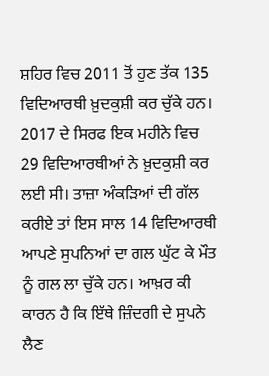ਸ਼ਹਿਰ ਵਿਚ 2011 ਤੋਂ ਹੁਣ ਤੱਕ 135 ਵਿਦਿਆਰਥੀ ਖ਼ੁਦਕੁਸ਼ੀ ਕਰ ਚੁੱਕੇ ਹਨ। 2017 ਦੇ ਸਿਰਫ ਇਕ ਮਹੀਨੇ ਵਿਚ 29 ਵਿਦਿਆਰਥੀਆਂ ਨੇ ਖ਼ੁਦਕੁਸ਼ੀ ਕਰ ਲਈ ਸੀ। ਤਾਜ਼ਾ ਅੰਕੜਿਆਂ ਦੀ ਗੱਲ ਕਰੀਏ ਤਾਂ ਇਸ ਸਾਲ 14 ਵਿਦਿਆਰਥੀ ਆਪਣੇ ਸੁਪਨਿਆਂ ਦਾ ਗਲ ਘੁੱਟ ਕੇ ਮੌਤ ਨੂੰ ਗਲ ਲਾ ਚੁੱਕੇ ਹਨ। ਆਖ਼ਰ ਕੀ ਕਾਰਨ ਹੈ ਕਿ ਇੱਥੇ ਜ਼ਿੰਦਗੀ ਦੇ ਸੁਪਨੇ ਲੈਣ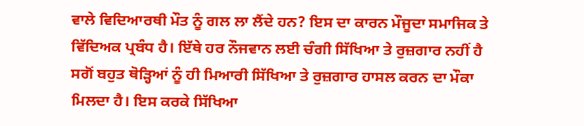ਵਾਲੇ ਵਿਦਿਆਰਥੀ ਮੌਤ ਨੂੰ ਗਲ ਲਾ ਲੈਂਦੇ ਹਨ? ਇਸ ਦਾ ਕਾਰਨ ਮੌਜੂਦਾ ਸਮਾਜਿਕ ਤੇ ਵਿੱਦਿਅਕ ਪ੍ਰਬੰਧ ਹੈ। ਇੱਥੇ ਹਰ ਨੌਜਵਾਨ ਲਈ ਚੰਗੀ ਸਿੱਖਿਆ ਤੇ ਰੁਜ਼ਗਾਰ ਨਹੀਂ ਹੈ ਸਗੋਂ ਬਹੁਤ ਥੋੜ੍ਹਿਆਂ ਨੂੰ ਹੀ ਮਿਆਰੀ ਸਿੱਖਿਆ ਤੇ ਰੁਜ਼ਗਾਰ ਹਾਸਲ ਕਰਨ ਦਾ ਮੌਕਾ ਮਿਲਦਾ ਹੈ। ਇਸ ਕਰਕੇ ਸਿੱਖਿਆ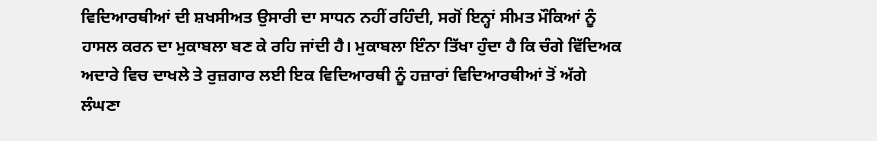ਵਿਦਿਆਰਥੀਆਂ ਦੀ ਸ਼ਖਸੀਅਤ ਉਸਾਰੀ ਦਾ ਸਾਧਨ ਨਹੀਂ ਰਹਿੰਦੀ, ਸਗੋਂ ਇਨ੍ਹਾਂ ਸੀਮਤ ਮੌਕਿਆਂ ਨੂੰ ਹਾਸਲ ਕਰਨ ਦਾ ਮੁਕਾਬਲਾ ਬਣ ਕੇ ਰਹਿ ਜਾਂਦੀ ਹੈ। ਮੁਕਾਬਲਾ ਇੰਨਾ ਤਿੱਖਾ ਹੁੰਦਾ ਹੈ ਕਿ ਚੰਗੇ ਵਿੱਦਿਅਕ ਅਦਾਰੇ ਵਿਚ ਦਾਖਲੇ ਤੇ ਰੁਜ਼ਗਾਰ ਲਈ ਇਕ ਵਿਦਿਆਰਥੀ ਨੂੰ ਹਜ਼ਾਰਾਂ ਵਿਦਿਆਰਥੀਆਂ ਤੋਂ ਅੱਗੇ ਲੰਘਣਾ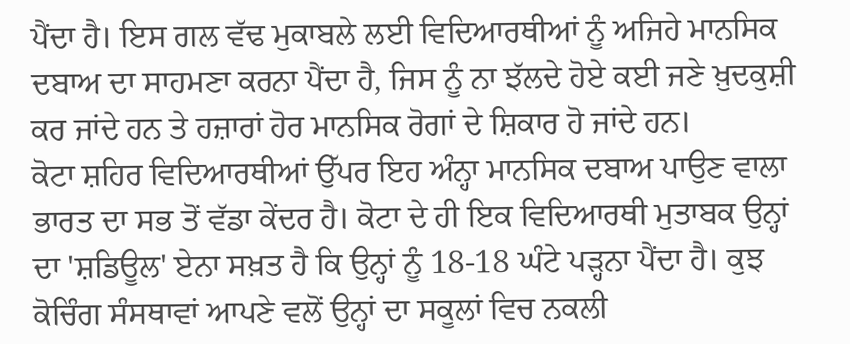ਪੈਂਦਾ ਹੈ। ਇਸ ਗਲ ਵੱਢ ਮੁਕਾਬਲੇ ਲਈ ਵਿਦਿਆਰਥੀਆਂ ਨੂੰ ਅਜਿਹੇ ਮਾਨਸਿਕ ਦਬਾਅ ਦਾ ਸਾਹਮਣਾ ਕਰਨਾ ਪੈਂਦਾ ਹੈ, ਜਿਸ ਨੂੰ ਨਾ ਝੱਲਦੇ ਹੋਏ ਕਈ ਜਣੇ ਖ਼ੁਦਕੁਸ਼ੀ ਕਰ ਜਾਂਦੇ ਹਨ ਤੇ ਹਜ਼ਾਰਾਂ ਹੋਰ ਮਾਨਸਿਕ ਰੋਗਾਂ ਦੇ ਸ਼ਿਕਾਰ ਹੋ ਜਾਂਦੇ ਹਨ।
ਕੋਟਾ ਸ਼ਹਿਰ ਵਿਦਿਆਰਥੀਆਂ ਉੱਪਰ ਇਹ ਅੰਨ੍ਹਾ ਮਾਨਸਿਕ ਦਬਾਅ ਪਾਉਣ ਵਾਲਾ ਭਾਰਤ ਦਾ ਸਭ ਤੋਂ ਵੱਡਾ ਕੇਂਦਰ ਹੈ। ਕੋਟਾ ਦੇ ਹੀ ਇਕ ਵਿਦਿਆਰਥੀ ਮੁਤਾਬਕ ਉਨ੍ਹਾਂ ਦਾ 'ਸ਼ਡਿਊਲ' ਏਨਾ ਸਖ਼ਤ ਹੈ ਕਿ ਉਨ੍ਹਾਂ ਨੂੰ 18-18 ਘੰਟੇ ਪੜ੍ਹਨਾ ਪੈਂਦਾ ਹੈ। ਕੁਝ ਕੋਚਿੰਗ ਸੰਸਥਾਵਾਂ ਆਪਣੇ ਵਲੋਂ ਉਨ੍ਹਾਂ ਦਾ ਸਕੂਲਾਂ ਵਿਚ ਨਕਲੀ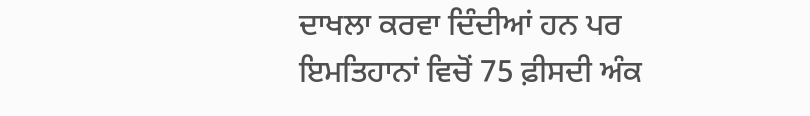ਦਾਖਲਾ ਕਰਵਾ ਦਿੰਦੀਆਂ ਹਨ ਪਰ ਇਮਤਿਹਾਨਾਂ ਵਿਚੋਂ 75 ਫ਼ੀਸਦੀ ਅੰਕ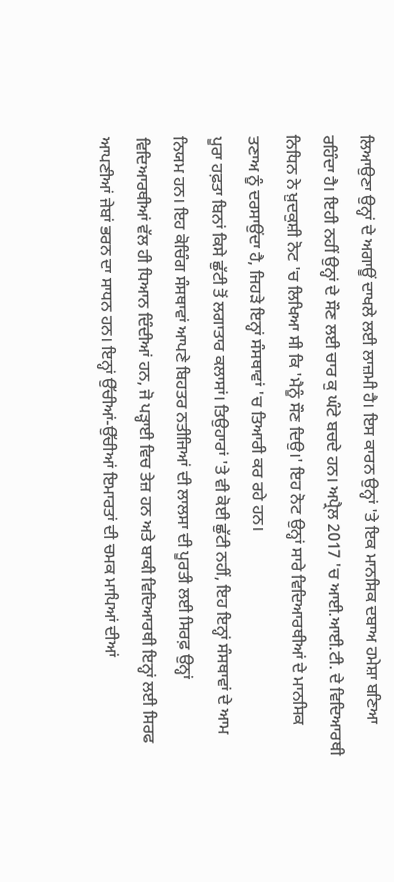ਲਿਆਉਣਾ ਉਨ੍ਹਾਂ ਦੇ ਅਗਾਊਂ ਦਾਖਲੇ ਲਈ ਲਾਜ਼ਮੀ ਹੈ। ਇਸ ਕਾਰਨ ਉਨ੍ਹਾਂ 'ਤੇ ਇਕ ਮਾਨਸਿਕ ਦਬਾਅ ਹਮੇਸ਼ਾ ਬਣਿਆ ਰਹਿੰਦਾ ਹੈ। ਇਹੀ ਨਹੀਂ ਉਨ੍ਹਾਂ ਦੇ ਸੌਣ ਲਈ ਚਾਰ ਕੁ ਘੰਟੇ ਬਚਦੇ ਹਨ। ਅਪ੍ਰੈਲ 2017 'ਚ ਆਈ.ਆਈ.ਟੀ. ਦੇ ਵਿਦਿਆਰਥੀ ਨਿਧਿਨ ਨੇ ਖ਼ੁਦਕੁਸ਼ੀ ਨੋਟ 'ਚ ਲਿਖਿਆ ਸੀ ਕਿ 'ਮੈਨੂੰ ਸੌਣ ਦਿਉ।' ਇਹ ਨੋਟ ਉਨ੍ਹਾਂ ਸਾਰੇ ਵਿਦਿਆਰਥੀਆਂ ਦੇ ਮਾਨਸਿਕ ਤਣਾਅ ਨੂੰ ਦਰਸਾਉਂਦਾ ਹੈ, ਜਿਹੜੇ ਇਨ੍ਹਾਂ ਸੰਸਥਾਵਾਂ 'ਚ ਤਿਆਰੀ ਕਰ ਰਹੇ ਹਨ।
ਪੂਰਾ ਹਫ਼ਤਾ ਬਿਨਾਂ ਕਿਸੇ ਛੁੱਟੀ ਤੋਂ ਲਗਾਤਾਰ ਕਲਾਸਾਂ। ਤਿਉਹਾਰਾਂ 'ਤੇ ਵੀ ਕੋਈ ਛੁੱਟੀ ਨਹੀਂ, ਇਹ ਇਨ੍ਹਾਂ ਸੰਸਥਾਵਾਂ ਦੇ ਆਮ ਨਿਯਮ ਹਨ। ਇਹ ਕੋਚਿੰਗ ਸੰਸਥਾਵਾਂ ਆਪਣੇ ਬਿਹਤਰ ਨਤੀਜਿਆਂ ਦੀ ਲਾਲਸਾ ਦੀ ਪੂਰਤੀ ਲਈ ਸਿਰਫ਼ ਉਨ੍ਹਾਂ ਵਿਦਿਆਰਥੀਆਂ ਵੱਲ ਹੀ ਧਿਆਨ ਦਿੰਦੀਆਂ ਹਨ, ਜੋ ਪੜ੍ਹਾਈ ਵਿਚ ਤੇਜ਼ ਹਨ ਅਤੇ ਬਾਕੀ ਵਿਦਿਆਰਥੀ ਇਨ੍ਹਾਂ ਲਈ ਸਿਰਫ ਆਪਣੀਆਂ ਜੇਬਾਂ ਭਰਨ ਦਾ ਸਾਧਨ ਹਨ। ਇਨ੍ਹਾਂ ਉੱਚੀਆਂ-ਉੱਚੀਆਂ ਇਮਾਰਤਾਂ ਦੀ ਚਮਕ ਮਾਪਿਆਂ ਦੀਆਂ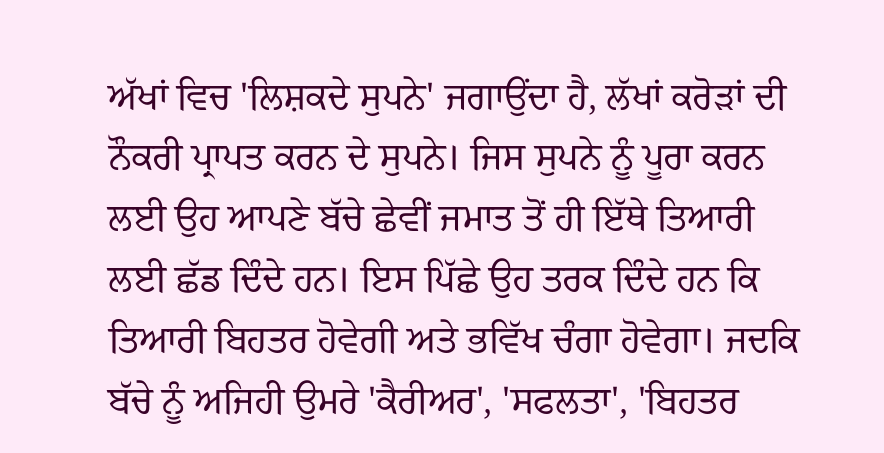ਅੱਖਾਂ ਵਿਚ 'ਲਿਸ਼ਕਦੇ ਸੁਪਨੇ' ਜਗਾਉਂਦਾ ਹੈ, ਲੱਖਾਂ ਕਰੋੜਾਂ ਦੀ ਨੌਕਰੀ ਪ੍ਰਾਪਤ ਕਰਨ ਦੇ ਸੁਪਨੇ। ਜਿਸ ਸੁਪਨੇ ਨੂੰ ਪੂਰਾ ਕਰਨ ਲਈ ਉਹ ਆਪਣੇ ਬੱਚੇ ਛੇਵੀਂ ਜਮਾਤ ਤੋਂ ਹੀ ਇੱਥੇ ਤਿਆਰੀ ਲਈ ਛੱਡ ਦਿੰਦੇ ਹਨ। ਇਸ ਪਿੱਛੇ ਉਹ ਤਰਕ ਦਿੰਦੇ ਹਨ ਕਿ ਤਿਆਰੀ ਬਿਹਤਰ ਹੋਵੇਗੀ ਅਤੇ ਭਵਿੱਖ ਚੰਗਾ ਹੋਵੇਗਾ। ਜਦਕਿ ਬੱਚੇ ਨੂੰ ਅਜਿਹੀ ਉਮਰੇ 'ਕੈਰੀਅਰ', 'ਸਫਲਤਾ', 'ਬਿਹਤਰ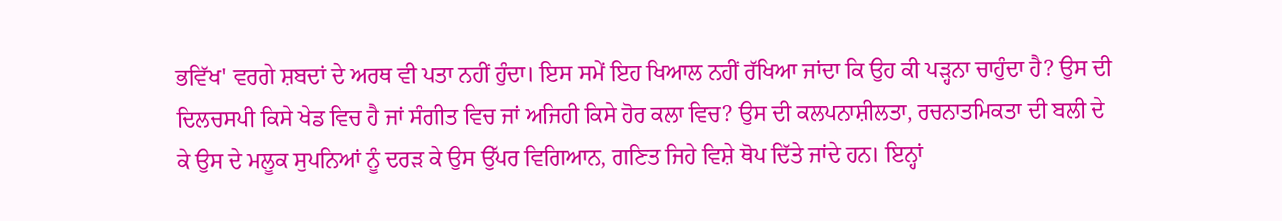ਭਵਿੱਖ' ਵਰਗੇ ਸ਼ਬਦਾਂ ਦੇ ਅਰਥ ਵੀ ਪਤਾ ਨਹੀਂ ਹੁੰਦਾ। ਇਸ ਸਮੇਂ ਇਹ ਖਿਆਲ ਨਹੀਂ ਰੱਖਿਆ ਜਾਂਦਾ ਕਿ ਉਹ ਕੀ ਪੜ੍ਹਨਾ ਚਾਹੁੰਦਾ ਹੈ? ਉਸ ਦੀ ਦਿਲਚਸਪੀ ਕਿਸੇ ਖੇਡ ਵਿਚ ਹੈ ਜਾਂ ਸੰਗੀਤ ਵਿਚ ਜਾਂ ਅਜਿਹੀ ਕਿਸੇ ਹੋਰ ਕਲਾ ਵਿਚ? ਉਸ ਦੀ ਕਲਪਨਾਸ਼ੀਲਤਾ, ਰਚਨਾਤਮਿਕਤਾ ਦੀ ਬਲੀ ਦੇ ਕੇ ਉਸ ਦੇ ਮਲੂਕ ਸੁਪਨਿਆਂ ਨੂੰ ਦਰੜ ਕੇ ਉਸ ਉੱਪਰ ਵਿਗਿਆਨ, ਗਣਿਤ ਜਿਹੇ ਵਿਸ਼ੇ ਥੋਪ ਦਿੱਤੇ ਜਾਂਦੇ ਹਨ। ਇਨ੍ਹਾਂ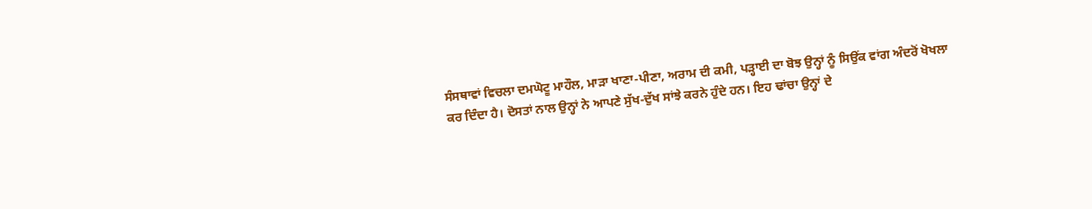ਸੰਸਥਾਵਾਂ ਵਿਚਲਾ ਦਮਘੋਟੂ ਮਾਹੌਲ, ਮਾੜਾ ਖਾਣਾ-ਪੀਣਾ, ਅਰਾਮ ਦੀ ਕਮੀ, ਪੜ੍ਹਾਈ ਦਾ ਬੋਝ ਉਨ੍ਹਾਂ ਨੂੰ ਸਿਉਂਕ ਵਾਂਗ ਅੰਦਰੋਂ ਖੋਖਲਾ ਕਰ ਦਿੰਦਾ ਹੈ। ਦੋਸਤਾਂ ਨਾਲ ਉਨ੍ਹਾਂ ਨੇ ਆਪਣੇ ਸੁੱਖ-ਦੁੱਖ ਸਾਂਝੇ ਕਰਨੇ ਹੁੰਦੇ ਹਨ। ਇਹ ਢਾਂਚਾ ਉਨ੍ਹਾਂ ਦੇ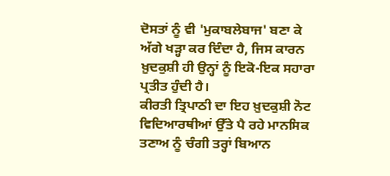ਦੋਸਤਾਂ ਨੂੰ ਵੀ 'ਮੁਕਾਬਲੇਬਾਜ' ਬਣਾ ਕੇ ਅੱਗੇ ਖੜ੍ਹਾ ਕਰ ਦਿੰਦਾ ਹੈ, ਜਿਸ ਕਾਰਨ ਖ਼ੁਦਕੁਸ਼ੀ ਹੀ ਉਨ੍ਹਾਂ ਨੂੰ ਇਕੋ-ਇਕ ਸਹਾਰਾ ਪ੍ਰਤੀਤ ਹੁੰਦੀ ਹੈ।
ਕੀਰਤੀ ਤ੍ਰਿਪਾਠੀ ਦਾ ਇਹ ਖ਼ੁਦਕੁਸ਼ੀ ਨੋਟ ਵਿਦਿਆਰਥੀਆਂ ਉੱਤੇ ਪੈ ਰਹੇ ਮਾਨਸਿਕ ਤਣਾਅ ਨੂੰ ਚੰਗੀ ਤਰ੍ਹਾਂ ਬਿਆਨ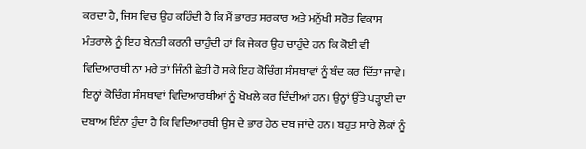ਕਰਦਾ ਹੈ, ਜਿਸ ਵਿਚ ਉਹ ਕਹਿੰਦੀ ਹੈ ਕਿ ਮੈਂ ਭਾਰਤ ਸਰਕਾਰ ਅਤੇ ਮਨੁੱਖੀ ਸਰੋਤ ਵਿਕਾਸ ਮੰਤਰਾਲੇ ਨੂੰ ਇਹ ਬੇਨਤੀ ਕਰਨੀ ਚਾਹੁੰਦੀ ਹਾਂ ਕਿ ਜੇਕਰ ਉਹ ਚਾਹੁੰਦੇ ਹਨ ਕਿ ਕੋਈ ਵੀ ਵਿਦਿਆਰਥੀ ਨਾ ਮਰੇ ਤਾਂ ਜਿੰਨੀ ਛੇਤੀ ਹੋ ਸਕੇ ਇਹ ਕੋਚਿੰਗ ਸੰਸਥਾਵਾਂ ਨੂੰ ਬੰਦ ਕਰ ਦਿੱਤਾ ਜਾਵੇ। ਇਨ੍ਹਾਂ ਕੋਚਿੰਗ ਸੰਸਥਾਵਾਂ ਵਿਦਿਆਰਥੀਆਂ ਨੂੰ ਖੋਖਲੇ ਕਰ ਦਿੰਦੀਆਂ ਹਨ। ਉਨ੍ਹਾਂ ਉੱਤੇ ਪੜ੍ਹਾਈ ਦਾ ਦਬਾਅ ਇੰਨਾ ਹੁੰਦਾ ਹੈ ਕਿ ਵਿਦਿਆਰਥੀ ਉਸ ਦੇ ਭਾਰ ਹੇਠ ਦਬ ਜਾਂਦੇ ਹਨ। ਬਹੁਤ ਸਾਰੇ ਲੋਕਾਂ ਨੂੰ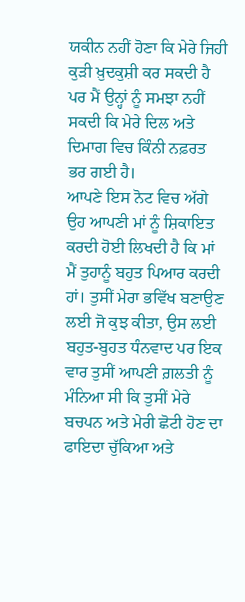ਯਕੀਨ ਨਹੀਂ ਹੋਣਾ ਕਿ ਮੇਰੇ ਜਿਹੀ ਕੁੜੀ ਖ਼ੁਦਕੁਸ਼ੀ ਕਰ ਸਕਦੀ ਹੈ ਪਰ ਮੈਂ ਉਨ੍ਹਾਂ ਨੂੰ ਸਮਝਾ ਨਹੀਂ ਸਕਦੀ ਕਿ ਮੇਰੇ ਦਿਲ ਅਤੇ ਦਿਮਾਗ ਵਿਚ ਕਿੰਨੀ ਨਫ਼ਰਤ ਭਰ ਗਈ ਹੈ।
ਆਪਣੇ ਇਸ ਨੋਟ ਵਿਚ ਅੱਗੇ ਉਹ ਆਪਣੀ ਮਾਂ ਨੂੰ ਸ਼ਿਕਾਇਤ ਕਰਦੀ ਹੋਈ ਲਿਖਦੀ ਹੈ ਕਿ ਮਾਂ ਮੈਂ ਤੁਹਾਨੂੰ ਬਹੁਤ ਪਿਆਰ ਕਰਦੀ ਹਾਂ। ਤੁਸੀਂ ਮੇਰਾ ਭਵਿੱਖ ਬਣਾਉਣ ਲਈ ਜੋ ਕੁਝ ਕੀਤਾ, ਉਸ ਲਈ ਬਹੁਤ-ਬੁਹਤ ਧੰਨਵਾਦ ਪਰ ਇਕ ਵਾਰ ਤੁਸੀਂ ਆਪਣੀ ਗ਼ਲਤੀ ਨੂੰ ਮੰਨਿਆ ਸੀ ਕਿ ਤੁਸੀਂ ਮੇਰੇ ਬਚਪਨ ਅਤੇ ਮੇਰੀ ਛੋਟੀ ਹੋਣ ਦਾ ਫਾਇਦਾ ਚੁੱਕਿਆ ਅਤੇ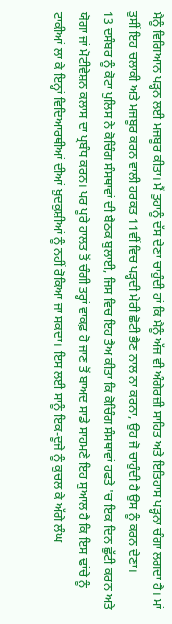ਮੈਨੂੰ ਵਿਗਿਆਨ ਪੜ੍ਹਨ ਲਈ ਮਜਬੂਰ ਕੀਤਾ। ਮੈਂ ਤੁਹਾਨੂੰ ਦੱਸ ਦੇਣਾ ਚਾਹੁੰਦੀ ਹਾਂ ਕਿ ਮੈਨੂੰ ਅੱਜ ਵੀ ਅੰਗੇਰਜ਼ੀ ਸਾਹਿਤ ਅਤੇ ਇਤਿਹਾਸ ਪੜ੍ਹਨਾ ਚੰਗਾ ਲਗਦਾ ਹੈ। ਮਾਂ ਤੁਸੀਂ ਇਹ ਚਲਾਕੀ ਅਤੇ ਮਜਬੂਰ ਕਰਨ ਵਾਲੀ ਹਰਕਤ 11ਵੀਂ ਵਿਚ ਪੜ੍ਹਦੀ ਮੇਰੀ ਛੋਟੀ ਭੈਣ ਨਾਲ ਨਾ ਕਰਨਾ, ਉਹ ਜੋ ਚਾਹੁੰਦੀ ਹੈ ਉਸ ਨੂੰ ਕਰਨ ਦੇਣਾ।
13 ਦਸੰਬਰ ਨੂੰ ਕੋਟਾ ਪੁਲਿਸ ਨੇ ਕੋਚਿੰਗ ਸੰਸਥਾਵਾਂ ਦੀ ਬੈਠਕ ਬੁਲਾਈ, ਜਿਸ ਵਿਚ ਇਹ ਤੈਅ ਕੀਤਾ ਕਿ ਕੋਚਿੰਗ ਸੰਸਥਾਵਾਂ ਹਫਤੇ 'ਚ ਇਕ ਦਿਨ ਛੁੱਟੀ ਕਰਨ ਅਤੇ ਯੋਗਾ ਜਾਂ ਮੋਟੀਵੇਸ਼ਨ ਕਲਾਸ ਦਾ ਪ੍ਰਬੰਧ ਕਰਨ। ਪਰ ਪੂਰੇ ਹਾਲਤ ਤੋਂ ਚੰਗੀ ਤਰ੍ਹਾਂ ਵਾਕਫ਼ ਹੋ ਜਾਣ ਤੋਂ ਬਾਅਦ ਸਾਡੇ ਸਾਹਮਣੇ ਇਹ ਸੁਆਲ ਹੈ ਕਿ ਇਸ ਢਾਂਚੇ ਨੂੰ ਟਾਕੀਆਂ ਲਾ ਕੇ ਇਨ੍ਹਾਂ ਵਿਦਿਆਰਥੀਆਂ ਦੀਆਂ ਖ਼ੁਦਕੁਸ਼ੀਆਂ ਨੂੰ ਨਹੀਂ ਰੋਕਿਆ ਜਾ ਸਕਦਾ। ਇਸ ਲਈ ਸਾਨੂੰ ਇਕ-ਦੂਜੇ ਨੂੰ ਕੁਚਲ ਕੇ ਅੱਗੇ ਲੰਘ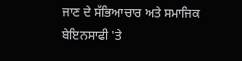ਜਾਣ ਦੇ ਸੱਭਿਆਚਾਰ ਅਤੇ ਸਮਾਜਿਕ ਬੇਇਨਸਾਫੀ 'ਤੇ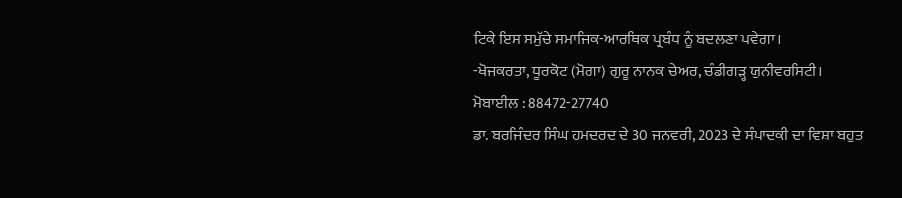ਟਿਕੇ ਇਸ ਸਮੁੱਚੇ ਸਮਾਜਿਕ-ਆਰਥਿਕ ਪ੍ਰਬੰਧ ਨੂੰ ਬਦਲਣਾ ਪਵੇਗਾ।
-ਖੋਜਕਰਤਾ, ਧੂਰਕੋਟ (ਮੋਗਾ) ਗੁਰੂ ਨਾਨਕ ਚੇਅਰ, ਚੰਡੀਗੜ੍ਹ ਯੁਨੀਵਰਸਿਟੀ।
ਮੋਬਾਈਲ : 88472-27740
ਡਾ. ਬਰਜਿੰਦਰ ਸਿੰਘ ਹਮਦਰਦ ਦੇ 30 ਜਨਵਰੀ, 2023 ਦੇ ਸੰਪਾਦਕੀ ਦਾ ਵਿਸ਼ਾ ਬਹੁਤ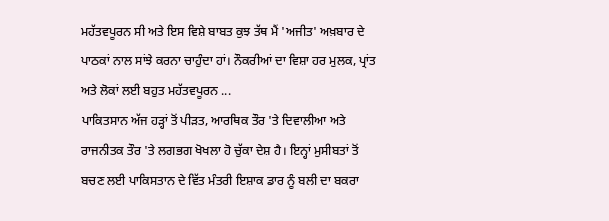ਮਹੱਤਵਪੂਰਨ ਸੀ ਅਤੇ ਇਸ ਵਿਸ਼ੇ ਬਾਬਤ ਕੁਝ ਤੱਥ ਮੈਂ 'ਅਜੀਤ' ਅਖ਼ਬਾਰ ਦੇ ਪਾਠਕਾਂ ਨਾਲ ਸਾਂਝੇ ਕਰਨਾ ਚਾਹੁੰਦਾ ਹਾਂ। ਨੌਕਰੀਆਂ ਦਾ ਵਿਸ਼ਾ ਹਰ ਮੁਲਕ, ਪ੍ਰਾਂਤ ਅਤੇ ਲੋਕਾਂ ਲਈ ਬਹੁਤ ਮਹੱਤਵਪੂਰਨ ...
ਪਾਕਿਤਸਾਨ ਅੱਜ ਹੜ੍ਹਾਂ ਤੋਂ ਪੀੜਤ, ਆਰਥਿਕ ਤੌਰ 'ਤੇ ਦਿਵਾਲੀਆ ਅਤੇ ਰਾਜਨੀਤਕ ਤੌਰ 'ਤੇ ਲਗਭਗ ਖੋਖਲਾ ਹੋ ਚੁੱਕਾ ਦੇਸ਼ ਹੈ। ਇਨ੍ਹਾਂ ਮੁਸੀਬਤਾਂ ਤੋਂ ਬਚਣ ਲਈ ਪਾਕਿਸਤਾਨ ਦੇ ਵਿੱਤ ਮੰਤਰੀ ਇਸ਼ਾਕ ਡਾਰ ਨੂੰ ਬਲੀ ਦਾ ਬਕਰਾ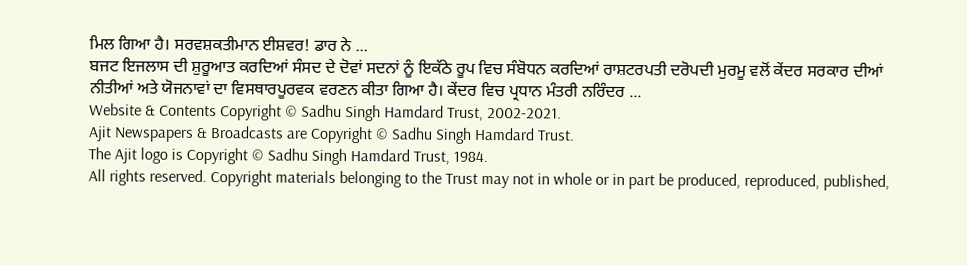ਮਿਲ ਗਿਆ ਹੈ। ਸਰਵਸ਼ਕਤੀਮਾਨ ਈਸ਼ਵਰ! ਡਾਰ ਨੇ ...
ਬਜਟ ਇਜਲਾਸ ਦੀ ਸ਼ੁਰੂਆਤ ਕਰਦਿਆਂ ਸੰਸਦ ਦੇ ਦੋਵਾਂ ਸਦਨਾਂ ਨੂੰ ਇਕੱਠੇ ਰੂਪ ਵਿਚ ਸੰਬੋਧਨ ਕਰਦਿਆਂ ਰਾਸ਼ਟਰਪਤੀ ਦਰੋਪਦੀ ਮੁਰਮੂ ਵਲੋਂ ਕੇਂਦਰ ਸਰਕਾਰ ਦੀਆਂ ਨੀਤੀਆਂ ਅਤੇ ਯੋਜਨਾਵਾਂ ਦਾ ਵਿਸਥਾਰਪੂਰਵਕ ਵਰਣਨ ਕੀਤਾ ਗਿਆ ਹੈ। ਕੇਂਦਰ ਵਿਚ ਪ੍ਰਧਾਨ ਮੰਤਰੀ ਨਰਿੰਦਰ ...
Website & Contents Copyright © Sadhu Singh Hamdard Trust, 2002-2021.
Ajit Newspapers & Broadcasts are Copyright © Sadhu Singh Hamdard Trust.
The Ajit logo is Copyright © Sadhu Singh Hamdard Trust, 1984.
All rights reserved. Copyright materials belonging to the Trust may not in whole or in part be produced, reproduced, published,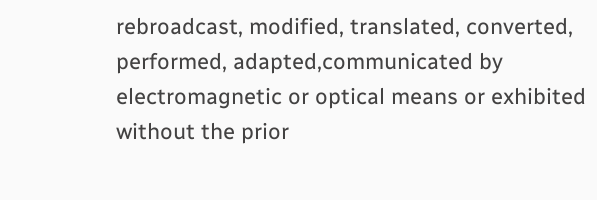rebroadcast, modified, translated, converted, performed, adapted,communicated by electromagnetic or optical means or exhibited without the prior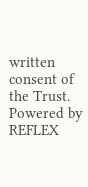written consent of the Trust.
Powered by REFLEX